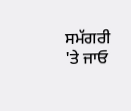ਸਮੱਗਰੀ 'ਤੇ ਜਾਓ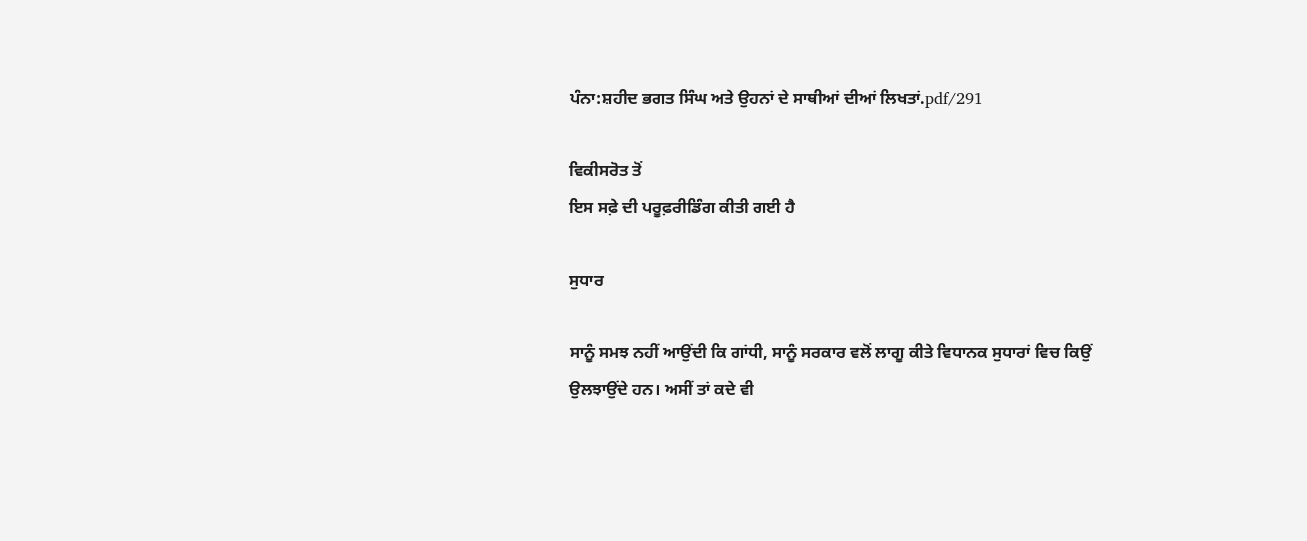ਪੰਨਾ:ਸ਼ਹੀਦ ਭਗਤ ਸਿੰਘ ਅਤੇ ਉਹਨਾਂ ਦੇ ਸਾਥੀਆਂ ਦੀਆਂ ਲਿਖਤਾਂ.pdf/291

ਵਿਕੀਸਰੋਤ ਤੋਂ
ਇਸ ਸਫ਼ੇ ਦੀ ਪਰੂਫ਼ਰੀਡਿੰਗ ਕੀਤੀ ਗਈ ਹੈ

ਸੁਧਾਰ

ਸਾਨੂੰ ਸਮਝ ਨਹੀਂ ਆਉਂਦੀ ਕਿ ਗਾਂਧੀ, ਸਾਨੂੰ ਸਰਕਾਰ ਵਲੋਂ ਲਾਗੂ ਕੀਤੇ ਵਿਧਾਨਕ ਸੁਧਾਰਾਂ ਵਿਚ ਕਿਉਂ ਉਲਝਾਉਂਦੇ ਹਨ। ਅਸੀਂ ਤਾਂ ਕਦੇ ਵੀ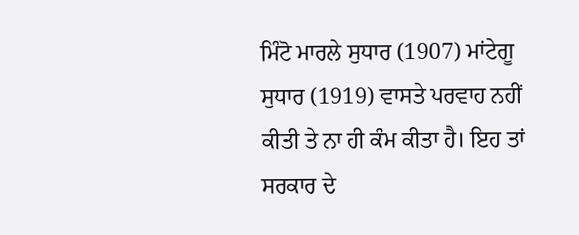ਮਿੰਟੋ ਮਾਰਲੇ ਸੁਧਾਰ (1907) ਮਾਂਟੇਗੂ ਸੁਧਾਰ (1919) ਵਾਸਤੇ ਪਰਵਾਹ ਨਹੀਂ ਕੀਤੀ ਤੇ ਨਾ ਹੀ ਕੰਮ ਕੀਤਾ ਹੈ। ਇਹ ਤਾਂ ਸਰਕਾਰ ਦੇ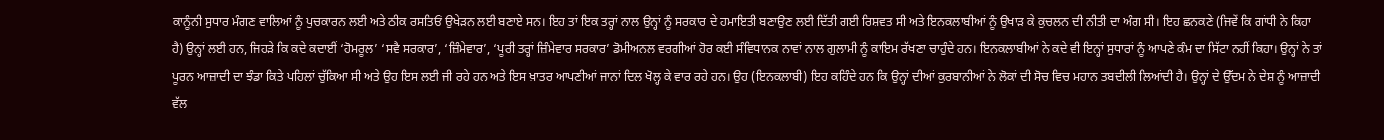ਕਾਨੂੰਨੀ ਸੁਧਾਰ ਮੰਗਣ ਵਾਲਿਆਂ ਨੂੰ ਪੁਚਕਾਰਨ ਲਈ ਅਤੇ ਠੀਕ ਰਸਤਿਓਂ ਉਖੇੜਨ ਲਈ ਬਣਾਏ ਸਨ। ਇਹ ਤਾਂ ਇਕ ਤਰ੍ਹਾਂ ਨਾਲ ਉਨ੍ਹਾਂ ਨੂੰ ਸਰਕਾਰ ਦੇ ਹਮਾਇਤੀ ਬਣਾਉਣ ਲਈ ਦਿੱਤੀ ਗਈ ਰਿਸ਼ਵਤ ਸੀ ਅਤੇ ਇਨਕਲਾਬੀਆਂ ਨੂੰ ਉਖਾੜ ਕੇ ਕੁਚਲਨ ਦੀ ਨੀਤੀ ਦਾ ਅੰਗ ਸੀ। ਇਹ ਛਨਕਣੇ (ਜਿਵੇਂ ਕਿ ਗਾਂਧੀ ਨੇ ਕਿਹਾ ਹੈ) ਉਨ੍ਹਾਂ ਲਈ ਹਨ, ਜਿਹੜੇ ਕਿ ਕਦੇ ਕਦਾਈਂ ‘ਹੋਮਰੂਲ’ ‘ਸਵੈ ਸਰਕਾਰ’, ‘ਜ਼ਿੰਮੇਵਾਰ’, ‘ਪੂਰੀ ਤਰ੍ਹਾਂ ਜ਼ਿੰਮੇਵਾਰ ਸਰਕਾਰ’ ਡੋਮੀਅਨਲ ਵਰਗੀਆਂ ਹੋਰ ਕਈ ਸੰਵਿਧਾਨਕ ਨਾਵਾਂ ਨਾਲ ਗੁਲਾਮੀ ਨੂੰ ਕਾਇਮ ਰੱਖਣਾ ਚਾਹੁੰਦੇ ਹਨ। ਇਨਕਲਾਬੀਆਂ ਨੇ ਕਦੇ ਵੀ ਇਨ੍ਹਾਂ ਸੁਧਾਰਾਂ ਨੂੰ ਆਪਣੇ ਕੰਮ ਦਾ ਸਿੱਟਾ ਨਹੀਂ ਕਿਹਾ। ਉਨ੍ਹਾਂ ਨੇ ਤਾਂ ਪੂਰਨ ਆਜ਼ਾਦੀ ਦਾ ਝੰਡਾ ਕਿਤੇ ਪਹਿਲਾਂ ਚੁੱਕਿਆ ਸੀ ਅਤੇ ਉਹ ਇਸ ਲਈ ਜੀ ਰਹੇ ਹਨ ਅਤੇ ਇਸ ਖ਼ਾਤਰ ਆਪਣੀਆਂ ਜਾਨਾਂ ਦਿਲ ਖੋਲ੍ਹ ਕੇ ਵਾਰ ਰਹੇ ਹਨ। ਉਹ (ਇਨਕਲਾਬੀ) ਇਹ ਕਹਿੰਦੇ ਹਨ ਕਿ ਉਨ੍ਹਾਂ ਦੀਆਂ ਕੁਰਬਾਨੀਆਂ ਨੇ ਲੋਕਾਂ ਦੀ ਸੋਚ ਵਿਚ ਮਹਾਨ ਤਬਦੀਲੀ ਲਿਆਂਦੀ ਹੈ। ਉਨ੍ਹਾਂ ਦੇ ਉੱਦਮ ਨੇ ਦੇਸ਼ ਨੂੰ ਆਜ਼ਾਦੀ ਵੱਲ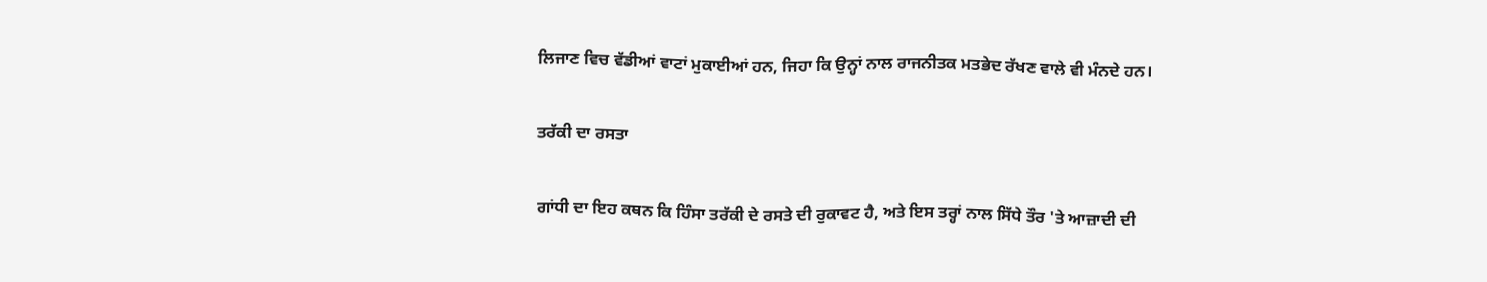ਲਿਜਾਣ ਵਿਚ ਵੱਡੀਆਂ ਵਾਟਾਂ ਮੁਕਾਈਆਂ ਹਨ, ਜਿਹਾ ਕਿ ਉਨ੍ਹਾਂ ਨਾਲ ਰਾਜਨੀਤਕ ਮਤਭੇਦ ਰੱਖਣ ਵਾਲੇ ਵੀ ਮੰਨਦੇ ਹਨ।

ਤਰੱਕੀ ਦਾ ਰਸਤਾ

ਗਾਂਧੀ ਦਾ ਇਹ ਕਥਨ ਕਿ ਹਿੰਸਾ ਤਰੱਕੀ ਦੇ ਰਸਤੇ ਦੀ ਰੁਕਾਵਟ ਹੈ, ਅਤੇ ਇਸ ਤਰ੍ਹਾਂ ਨਾਲ ਸਿੱਧੇ ਤੌਰ 'ਤੇ ਆਜ਼ਾਦੀ ਦੀ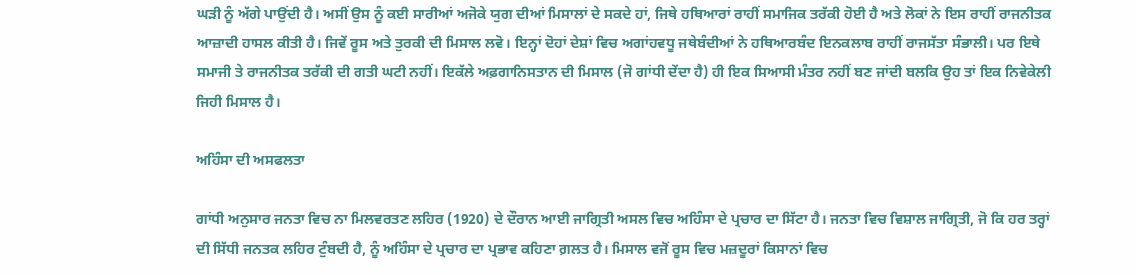ਘੜੀ ਨੂੰ ਅੱਗੇ ਪਾਉਂਦੀ ਹੈ। ਅਸੀਂ ਉਸ ਨੂੰ ਕਈ ਸਾਰੀਆਂ ਅਜੋਕੇ ਯੁਗ ਦੀਆਂ ਮਿਸਾਲਾਂ ਦੇ ਸਕਦੇ ਹਾਂ, ਜਿਥੇ ਹਥਿਆਰਾਂ ਰਾਹੀਂ ਸਮਾਜਿਕ ਤਰੱਕੀ ਹੋਈ ਹੈ ਅਤੇ ਲੋਕਾਂ ਨੇ ਇਸ ਰਾਹੀਂ ਰਾਜਨੀਤਕ ਆਜ਼ਾਦੀ ਹਾਸਲ ਕੀਤੀ ਹੈ। ਜਿਵੇਂ ਰੂਸ ਅਤੇ ਤੁਰਕੀ ਦੀ ਮਿਸਾਲ ਲਵੋ। ਇਨ੍ਹਾਂ ਦੋਹਾਂ ਦੇਸ਼ਾਂ ਵਿਚ ਅਗਾਂਹਵਧੂ ਜਥੇਬੰਦੀਆਂ ਨੇ ਹਥਿਆਰਬੰਦ ਇਨਕਲਾਬ ਰਾਹੀਂ ਰਾਜਸੱਤਾ ਸੰਭਾਲੀ। ਪਰ ਇਥੇ ਸਮਾਜੀ ਤੇ ਰਾਜਨੀਤਕ ਤਰੱਕੀ ਦੀ ਗਤੀ ਘਟੀ ਨਹੀਂ। ਇਕੱਲੇ ਅਫ਼ਗਾਨਿਸਤਾਨ ਦੀ ਮਿਸਾਲ (ਜੋ ਗਾਂਧੀ ਦੇਂਦਾ ਹੈ) ਹੀ ਇਕ ਸਿਆਸੀ ਮੰਤਰ ਨਹੀਂ ਬਣ ਜਾਂਦੀ ਬਲਕਿ ਉਹ ਤਾਂ ਇਕ ਨਿਵੇਕੇਲੀ ਜਿਹੀ ਮਿਸਾਲ ਹੈ।

ਅਹਿੰਸਾ ਦੀ ਅਸਫਲਤਾ

ਗਾਂਧੀ ਅਨੁਸਾਰ ਜਨਤਾ ਵਿਚ ਨਾ ਮਿਲਵਰਤਣ ਲਹਿਰ (1920) ਦੇ ਦੌਰਾਨ ਆਈ ਜਾਗ੍ਰਿਤੀ ਅਸਲ ਵਿਚ ਅਹਿੰਸਾ ਦੇ ਪ੍ਰਚਾਰ ਦਾ ਸਿੱਟਾ ਹੈ। ਜਨਤਾ ਵਿਚ ਵਿਸ਼ਾਲ ਜਾਗ੍ਰਿਤੀ, ਜੋ ਕਿ ਹਰ ਤਰ੍ਹਾਂ ਦੀ ਸਿੱਧੀ ਜਨਤਕ ਲਹਿਰ ਟੁੰਬਦੀ ਹੈ, ਨੂੰ ਅਹਿੰਸਾ ਦੇ ਪ੍ਰਚਾਰ ਦਾ ਪ੍ਰਭਾਵ ਕਹਿਣਾ ਗ਼ਲਤ ਹੈ। ਮਿਸਾਲ ਵਜੋਂ ਰੂਸ ਵਿਚ ਮਜ਼ਦੂਰਾਂ ਕਿਸਾਨਾਂ ਵਿਚ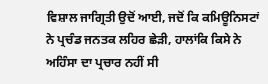ਵਿਸ਼ਾਲ ਜਾਗ੍ਰਿਤੀ ਉਦੋਂ ਆਈ, ਜਦੋਂ ਕਿ ਕਮਿਊਨਿਸਟਾਂ ਨੇ ਪ੍ਰਚੰਡ ਜਨਤਕ ਲਹਿਰ ਛੇੜੀ, ਹਾਲਾਂਕਿ ਕਿਸੇ ਨੇ ਅਹਿੰਸਾ ਦਾ ਪ੍ਰਚਾਰ ਨਹੀਂ ਸੀ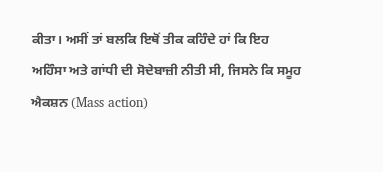ਕੀਤਾ। ਅਸੀਂ ਤਾਂ ਬਲਕਿ ਇਥੋਂ ਤੀਕ ਕਹਿੰਦੇ ਹਾਂ ਕਿ ਇਹ ਅਹਿੰਸਾ ਅਤੇ ਗਾਂਧੀ ਦੀ ਸੋਦੇਬਾਜ਼ੀ ਨੀਤੀ ਸੀ, ਜਿਸਨੇ ਕਿ ਸਮੂਹ ਐਕਸ਼ਨ (Mass action)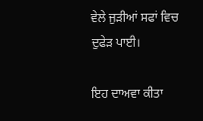ਵੇਲੇ ਜੁੜੀਆਂ ਸਫਾਂ ਵਿਚ ਦੁਫੇੜ ਪਾਈ।

ਇਹ ਦਾਅਵਾ ਕੀਤਾ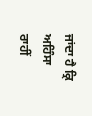ਜਾਂਦਾ ਹੈ ਕ੍ਰਿ ਅਹਿੰਸਾ ਰਾਹੀਂ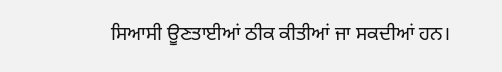ਸਿਆਸੀ ਊਣਤਾਈਆਂ ਠੀਕ ਕੀਤੀਆਂ ਜਾ ਸਕਦੀਆਂ ਹਨ।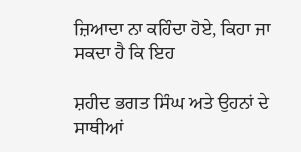ਜ਼ਿਆਦਾ ਨਾ ਕਹਿੰਦਾ ਹੋਏ, ਕਿਹਾ ਜਾ ਸਕਦਾ ਹੈ ਕਿ ਇਹ

ਸ਼ਹੀਦ ਭਗਤ ਸਿੰਘ ਅਤੇ ਉਹਨਾਂ ਦੇ ਸਾਥੀਆਂ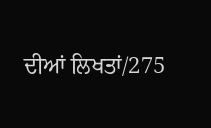ਦੀਆਂ ਲਿਖਤਾਂ/275